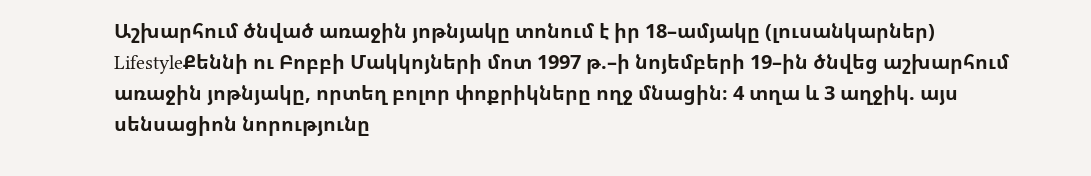Աշխարհում ծնված առաջին յոթնյակը տոնում է իր 18–ամյակը (լուսանկարներ)
LifestyleՔեննի ու Բոբբի Մակկոյների մոտ 1997 թ.–ի նոյեմբերի 19–ին ծնվեց աշխարհում առաջին յոթնյակը, որտեղ բոլոր փոքրիկները ողջ մնացին։ 4 տղա և 3 աղջիկ. այս սենսացիոն նորությունը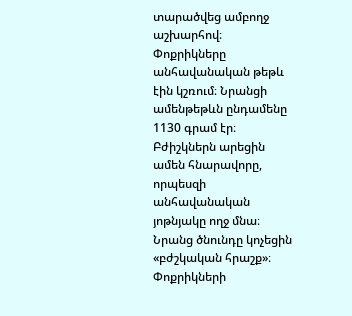տարածվեց ամբողջ աշխարհով։
Փոքրիկները անհավանական թեթև էին կշռում։ Նրանցի ամենթեթևն ընդամենը 1130 գրամ էր։ Բժիշկներն արեցին ամեն հնարավորը, որպեսզի անհավանական յոթնյակը ողջ մնա։ Նրանց ծնունդը կոչեցին «բժշկական հրաշք»։ Փոքրիկների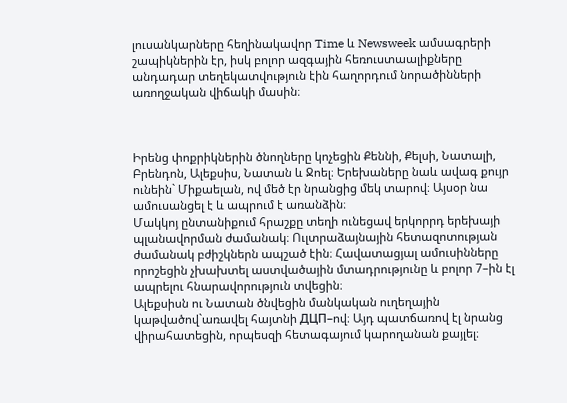լուսանկարները հեղինակավոր Time և Newsweek ամսագրերի շապիկներին էր, իսկ բոլոր ազգային հեռուստաալիքները անդադար տեղեկատվություն էին հաղորդում նորածինների առողջական վիճակի մասին։



Իրենց փոքրիկներին ծնողները կոչեցին Քեննի, Քելսի, Նատալի, Բրենդոն, Ալեքսիս, Նատան և Ջոել։ Երեխաները նաև ավագ քույր ունեին` Միքաելան, ով մեծ էր նրանցից մեկ տարով։ Այսօր նա ամուսանցել է և ապրում է առանձին։
Մակկոյ ընտանիքում հրաշքը տեղի ունեցավ երկորրդ երեխայի պլանավորման ժամանակ։ Ուլտրաձայնային հետազոտության ժամանակ բժիշկներն ապշած էին։ Հավատացյալ ամուսինները որոշեցին չխախտել աստվածային մտադրությունը և բոլոր 7–ին էլ ապրելու հնարավորություն տվեցին։
Ալեքսիսն ու Նատան ծնվեցին մանկական ուղեղային կաթվածով`առավել հայտնի ДЦП–ով։ Այդ պատճառով էլ նրանց վիրահատեցին, որպեսզի հետագայում կարողանան քայլել։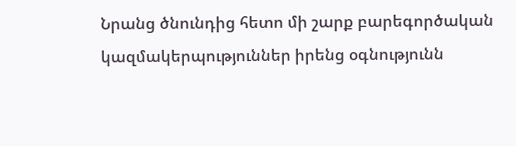Նրանց ծնունդից հետո մի շարք բարեգործական կազմակերպություններ իրենց օգնությունն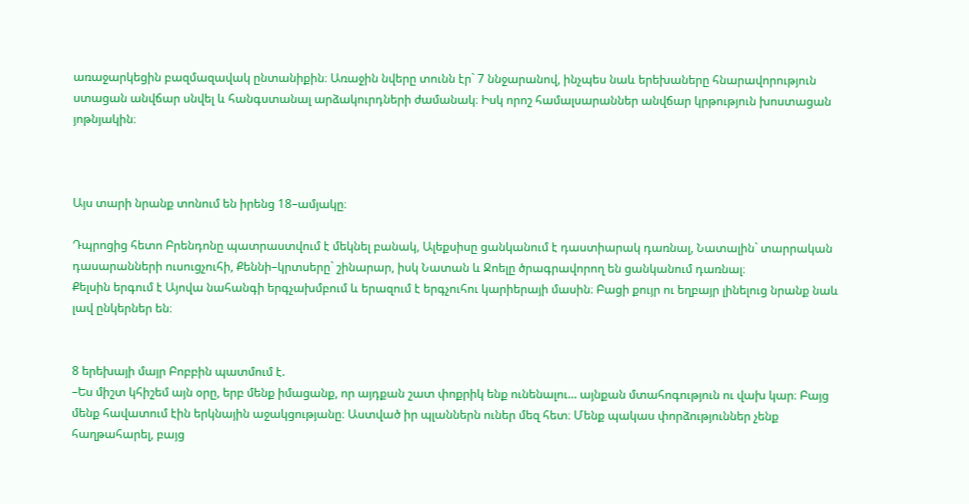առաջարկեցին բազմազավակ ընտանիքին։ Առաջին նվերը տունն էր` 7 ննջարանով, ինչպես նաև երեխաները հնարավորություն ստացան անվճար սնվել և հանգստանալ արձակուրդների ժամանակ։ Իսկ որոշ համալսարաններ անվճար կրթություն խոստացան յոթնյակին։



Այս տարի նրանք տոնում են իրենց 18–ամյակը։

Դպրոցից հետո Բրենդոնը պատրաստվում է մեկնել բանակ, Ալեքսիսը ցանկանում է դաստիարակ դառնալ, Նատալին` տարրական դասարանների ուսուցչուհի, Քեննի–կրտսերը` շինարար, իսկ Նատան և Ջոելը ծրագրավորող են ցանկանում դառնալ։
Քելսին երգում է Այովա նահանգի երգչախմբում և երազում է երգչուհու կարիերայի մասին։ Բացի քույր ու եղբայր լինելուց նրանք նաև լավ ընկերներ են։


8 երեխայի մայր Բոբբին պատմում է.
–Ես միշտ կհիշեմ այն օրը, երբ մենք իմացանք, որ այդքան շատ փոքրիկ ենք ունենալու... այնքան մտահոգություն ու վախ կար։ Բայց մենք հավատում էին երկնային աջակցությանը։ Աստված իր պլաններն ուներ մեզ հետ։ Մենք պակաս փորձություններ չենք հաղթահարել, բայց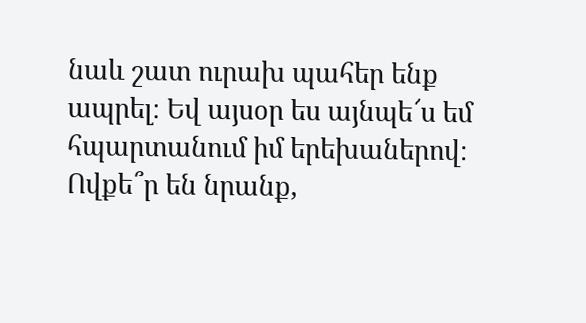նաև շատ ուրախ պահեր ենք ապրել։ Եվ այսօր ես այնպե՜ս եմ հպարտանում իմ երեխաներով։ Ովքե՞ր են նրանք,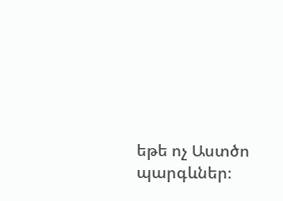եթե ոչ Աստծո պարգևներ։